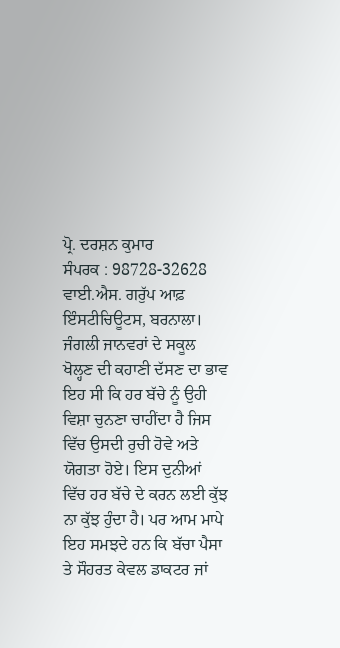ਪ੍ਰੋ. ਦਰਸ਼ਨ ਕੁਮਾਰ
ਸੰਪਰਕ : 98728-32628
ਵਾਈ.ਐਸ. ਗਰੁੱਪ ਆਫ਼ ਇੰਸਟੀਚਿਊਟਸ, ਬਰਨਾਲਾ।
ਜੰਗਲੀ ਜਾਨਵਰਾਂ ਦੇ ਸਕੂਲ ਖੋਲ੍ਹਣ ਦੀ ਕਹਾਣੀ ਦੱਸਣ ਦਾ ਭਾਵ ਇਹ ਸੀ ਕਿ ਹਰ ਬੱਚੇ ਨੂੰ ਉਹੀ ਵਿਸ਼ਾ ਚੁਨਣਾ ਚਾਹੀਂਦਾ ਹੈ ਜਿਸ ਵਿੱਚ ਉਸਦੀ ਰੁਚੀ ਹੋਵੇ ਅਤੇ ਯੋਗਤਾ ਹੋਏ। ਇਸ ਦੁਨੀਆਂ ਵਿੱਚ ਹਰ ਬੱਚੇ ਦੇ ਕਰਨ ਲਈ ਕੁੱਝ ਨਾ ਕੁੱਝ ਹੁੰਦਾ ਹੈ। ਪਰ ਆਮ ਮਾਪੇ ਇਹ ਸਮਝਦੇ ਹਨ ਕਿ ਬੱਚਾ ਪੈਸਾ ਤੇ ਸੌਹਰਤ ਕੇਵਲ ਡਾਕਟਰ ਜਾਂ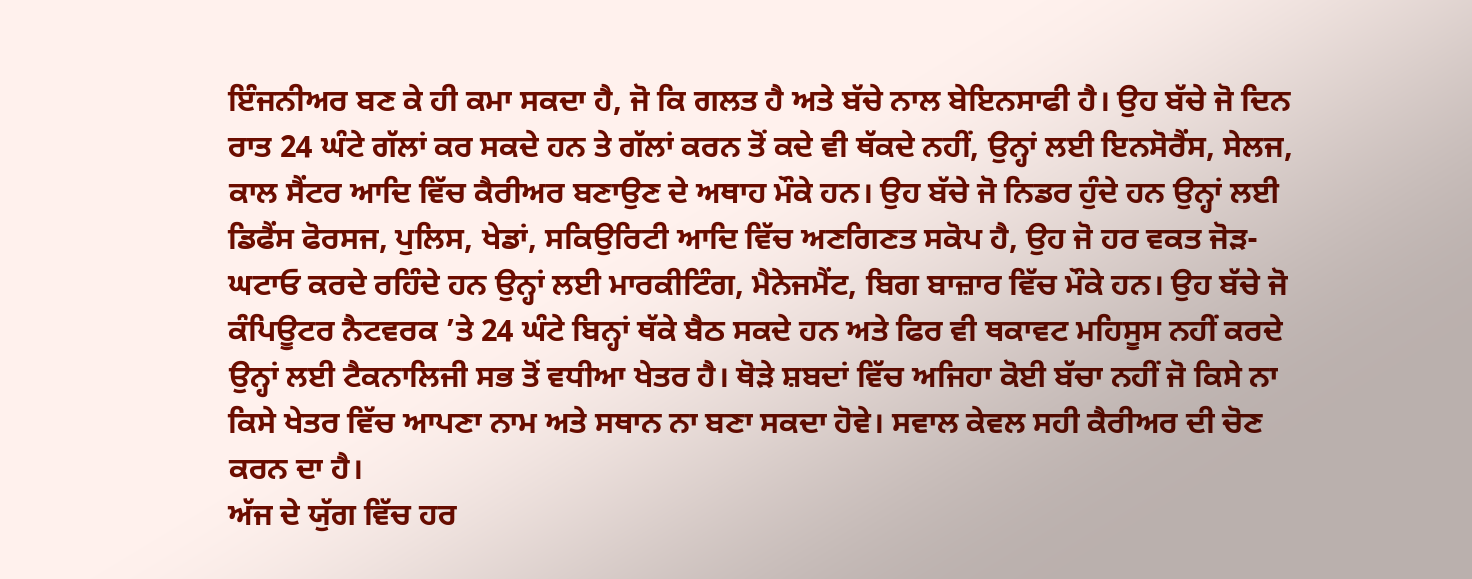ਇੰਜਨੀਅਰ ਬਣ ਕੇ ਹੀ ਕਮਾ ਸਕਦਾ ਹੈ, ਜੋ ਕਿ ਗਲਤ ਹੈ ਅਤੇ ਬੱਚੇ ਨਾਲ ਬੇਇਨਸਾਫੀ ਹੈ। ਉਹ ਬੱਚੇ ਜੋ ਦਿਨ ਰਾਤ 24 ਘੰਟੇ ਗੱਲਾਂ ਕਰ ਸਕਦੇ ਹਨ ਤੇ ਗੱਲਾਂ ਕਰਨ ਤੋਂ ਕਦੇ ਵੀ ਥੱਕਦੇ ਨਹੀਂ, ਉਨ੍ਹਾਂ ਲਈ ਇਨਸੋਰੈਂਸ, ਸੇਲਜ, ਕਾਲ ਸੈਂਟਰ ਆਦਿ ਵਿੱਚ ਕੈਰੀਅਰ ਬਣਾਉਣ ਦੇ ਅਥਾਹ ਮੌਕੇ ਹਨ। ਉਹ ਬੱਚੇ ਜੋ ਨਿਡਰ ਹੁੰਦੇ ਹਨ ਉਨ੍ਹਾਂ ਲਈ ਡਿਫੈਂਸ ਫੋਰਸਜ, ਪੁਲਿਸ, ਖੇਡਾਂ, ਸਕਿਉਰਿਟੀ ਆਦਿ ਵਿੱਚ ਅਣਗਿਣਤ ਸਕੋਪ ਹੈ, ਉਹ ਜੋ ਹਰ ਵਕਤ ਜੋੜ-ਘਟਾਓ ਕਰਦੇ ਰਹਿੰਦੇ ਹਨ ਉਨ੍ਹਾਂ ਲਈ ਮਾਰਕੀਟਿੰਗ, ਮੈਨੇਜਮੈਂਟ, ਬਿਗ ਬਾਜ਼ਾਰ ਵਿੱਚ ਮੌਕੇ ਹਨ। ਉਹ ਬੱਚੇ ਜੋ ਕੰਪਿਊਟਰ ਨੈਟਵਰਕ ’ਤੇ 24 ਘੰਟੇ ਬਿਨ੍ਹਾਂ ਥੱਕੇ ਬੈਠ ਸਕਦੇ ਹਨ ਅਤੇ ਫਿਰ ਵੀ ਥਕਾਵਟ ਮਹਿਸੂਸ ਨਹੀਂ ਕਰਦੇ ਉਨ੍ਹਾਂ ਲਈ ਟੈਕਨਾਲਿਜੀ ਸਭ ਤੋਂ ਵਧੀਆ ਖੇਤਰ ਹੈ। ਥੋੜੇ ਸ਼ਬਦਾਂ ਵਿੱਚ ਅਜਿਹਾ ਕੋਈ ਬੱਚਾ ਨਹੀਂ ਜੋ ਕਿਸੇ ਨਾ ਕਿਸੇ ਖੇਤਰ ਵਿੱਚ ਆਪਣਾ ਨਾਮ ਅਤੇ ਸਥਾਨ ਨਾ ਬਣਾ ਸਕਦਾ ਹੋਵੇ। ਸਵਾਲ ਕੇਵਲ ਸਹੀ ਕੈਰੀਅਰ ਦੀ ਚੋਣ ਕਰਨ ਦਾ ਹੈ।
ਅੱਜ ਦੇ ਯੁੱਗ ਵਿੱਚ ਹਰ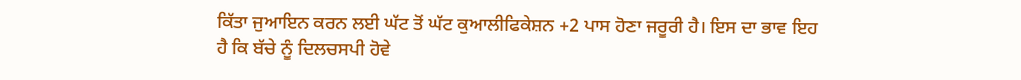ਕਿੱਤਾ ਜੁਆਇਨ ਕਰਨ ਲਈ ਘੱਟ ਤੋਂ ਘੱਟ ਕੁਆਲੀਫਿਕੇਸ਼ਨ +2 ਪਾਸ ਹੋਣਾ ਜਰੂਰੀ ਹੈ। ਇਸ ਦਾ ਭਾਵ ਇਹ ਹੈ ਕਿ ਬੱਚੇ ਨੂੰ ਦਿਲਚਸਪੀ ਹੋਵੇ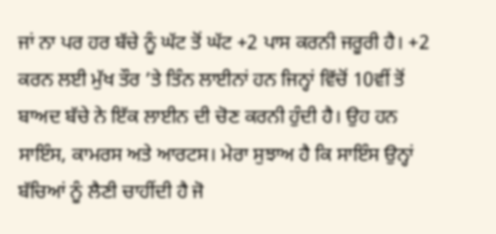ਜਾਂ ਨਾ ਪਰ ਹਰ ਬੱਚੇ ਨੂੰ ਘੱਟ ਤੋਂ ਘੱਟ +2 ਪਾਸ ਕਰਨੀ ਜਰੂਰੀ ਹੈ। +2 ਕਰਨ ਲਈ ਮੁੱਖ ਤੌਰ ’ਤੇ ਤਿੰਨ ਲਾਈਨਾਂ ਹਨ ਜਿਨ੍ਹਾਂ ਵਿੱਚੋਂ 10ਵੀਂ ਤੋਂ ਬਾਅਦ ਬੱਚੇ ਨੇ ਇੱਕ ਲਾਈਨ ਦੀ ਚੋਣ ਕਰਨੀ ਹੁੰਦੀ ਹੈ। ਉਹ ਹਨ ਸਾਇੰਸ, ਕਾਮਰਸ ਅਤੇ ਆਰਟਸ। ਮੇਰਾ ਸੁਝਾਅ ਹੈ ਕਿ ਸਾਇੰਸ ਉਨ੍ਹਾਂ ਬੱਚਿਆਂ ਨੂੰ ਲੈਣੀ ਚਾਹੀਂਦੀ ਹੈ ਜੋ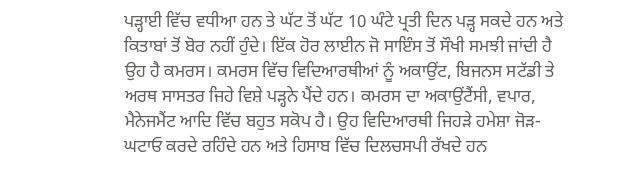ਪੜ੍ਹਾਈ ਵਿੱਚ ਵਧੀਆ ਹਨ ਤੇ ਘੱਟ ਤੋਂ ਘੱਟ 10 ਘੰਟੇ ਪ੍ਰਤੀ ਦਿਨ ਪੜ੍ਹ ਸਕਦੇ ਹਨ ਅਤੇ ਕਿਤਾਬਾਂ ਤੋਂ ਬੋਰ ਨਹੀਂ ਹੁੰਦੇ। ਇੱਕ ਹੋਰ ਲਾਈਨ ਜੋ ਸਾਇੰਸ ਤੋਂ ਸੌਖੀ ਸਮਝੀ ਜਾਂਦੀ ਹੈ ਉਹ ਹੈ ਕਮਰਸ। ਕਮਰਸ ਵਿੱਚ ਵਿਦਿਆਰਥੀਆਂ ਨੂੰ ਅਕਾਉਂਟ, ਬਿਜਨਸ ਸਟੱਡੀ ਤੇ ਅਰਥ ਸਾਸਤਰ ਜਿਹੇ ਵਿਸ਼ੇ ਪੜ੍ਹਨੇ ਪੈਂਦੇ ਹਨ। ਕਮਰਸ ਦਾ ਅਕਾਉਂਟੈਂਸੀ, ਵਪਾਰ, ਮੈਨੇਜਮੈਂਟ ਆਦਿ ਵਿੱਚ ਬਹੁਤ ਸਕੋਪ ਹੈ। ਉਹ ਵਿਦਿਆਰਥੀ ਜਿਹੜੇ ਹਮੇਸ਼ਾ ਜੋੜ-ਘਟਾਓ ਕਰਦੇ ਰਹਿੰਦੇ ਹਨ ਅਤੇ ਹਿਸਾਬ ਵਿੱਚ ਦਿਲਚਸਪੀ ਰੱਖਦੇ ਹਨ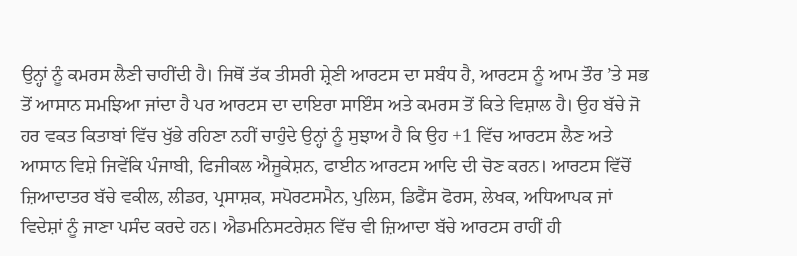ਉਨ੍ਹਾਂ ਨੂੰ ਕਮਰਸ ਲੈਣੀ ਚਾਹੀਂਦੀ ਹੈ। ਜਿਥੋਂ ਤੱਕ ਤੀਸਰੀ ਸ਼੍ਰੇਣੀ ਆਰਟਸ ਦਾ ਸਬੰਧ ਹੈ, ਆਰਟਸ ਨੂੰ ਆਮ ਤੌਰ ’ਤੇ ਸਭ ਤੋਂ ਆਸਾਨ ਸਮਝਿਆ ਜਾਂਦਾ ਹੈ ਪਰ ਆਰਟਸ ਦਾ ਦਾਇਰਾ ਸਾਇੰਸ ਅਤੇ ਕਮਰਸ ਤੋਂ ਕਿਤੇ ਵਿਸ਼ਾਲ ਹੈ। ਉਹ ਬੱਚੇ ਜੋ ਹਰ ਵਕਤ ਕਿਤਾਬਾਂ ਵਿੱਚ ਖੁੱਭੇ ਰਹਿਣਾ ਨਹੀਂ ਚਾਹੁੰਦੇ ਉਨ੍ਹਾਂ ਨੂੰ ਸੁਝਾਅ ਹੈ ਕਿ ਉਹ +1 ਵਿੱਚ ਆਰਟਸ ਲੈਣ ਅਤੇ ਆਸਾਨ ਵਿਸ਼ੇ ਜਿਵੇਂਕਿ ਪੰਜਾਬੀ, ਫਿਜੀਕਲ ਐਜੂਕੇਸ਼ਨ, ਫਾਈਨ ਆਰਟਸ ਆਦਿ ਦੀ ਚੋਣ ਕਰਨ। ਆਰਟਸ ਵਿੱਚੋਂ ਜ਼ਿਆਦਾਤਰ ਬੱਚੇ ਵਕੀਲ, ਲੀਡਰ, ਪ੍ਰਸਾਸ਼ਕ, ਸਪੋਰਟਸਮੈਨ, ਪੁਲਿਸ, ਡਿਫੈਂਸ ਫੋਰਸ, ਲੇਖਕ, ਅਧਿਆਪਕ ਜਾਂ ਵਿਦੇਸ਼ਾਂ ਨੂੰ ਜਾਣਾ ਪਸੰਦ ਕਰਦੇ ਹਨ। ਐਡਮਨਿਸਟਰੇਸ਼ਨ ਵਿੱਚ ਵੀ ਜ਼ਿਆਦਾ ਬੱਚੇ ਆਰਟਸ ਰਾਹੀਂ ਹੀ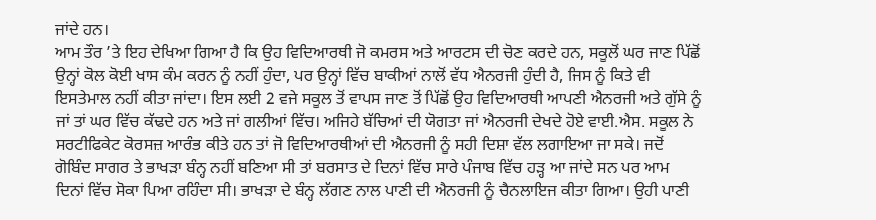ਜਾਂਦੇ ਹਨ।
ਆਮ ਤੌਰ ’ਤੇ ਇਹ ਦੇਖਿਆ ਗਿਆ ਹੈ ਕਿ ਉਹ ਵਿਦਿਆਰਥੀ ਜੋ ਕਮਰਸ ਅਤੇ ਆਰਟਸ ਦੀ ਚੋਣ ਕਰਦੇ ਹਨ, ਸਕੂਲੋਂ ਘਰ ਜਾਣ ਪਿੱਛੋਂ ਉਨ੍ਹਾਂ ਕੋਲ ਕੋਈ ਖਾਸ ਕੰਮ ਕਰਨ ਨੂੰ ਨਹੀਂ ਹੁੰਦਾ, ਪਰ ਉਨ੍ਹਾਂ ਵਿੱਚ ਬਾਕੀਆਂ ਨਾਲੋਂ ਵੱਧ ਐਨਰਜੀ ਹੁੰਦੀ ਹੈ, ਜਿਸ ਨੂੰ ਕਿਤੇ ਵੀ ਇਸਤੇਮਾਲ ਨਹੀਂ ਕੀਤਾ ਜਾਂਦਾ। ਇਸ ਲਈ 2 ਵਜੇ ਸਕੂਲ ਤੋਂ ਵਾਪਸ ਜਾਣ ਤੋਂ ਪਿੱਛੋਂ ਉਹ ਵਿਦਿਆਰਥੀ ਆਪਣੀ ਐਨਰਜੀ ਅਤੇ ਗੁੱਸੇ ਨੂੰ ਜਾਂ ਤਾਂ ਘਰ ਵਿੱਚ ਕੱਢਦੇ ਹਨ ਅਤੇ ਜਾਂ ਗਲੀਆਂ ਵਿੱਚ। ਅਜਿਹੇ ਬੱਚਿਆਂ ਦੀ ਯੋਗਤਾ ਜਾਂ ਐਨਰਜੀ ਦੇਖਦੇ ਹੋਏ ਵਾਈ.ਐਸ. ਸਕੂਲ ਨੇ ਸਰਟੀਫਿਕੇਟ ਕੋਰਸਜ਼ ਆਰੰਭ ਕੀਤੇ ਹਨ ਤਾਂ ਜੋ ਵਿਦਿਆਰਥੀਆਂ ਦੀ ਐਨਰਜੀ ਨੂੰ ਸਹੀ ਦਿਸ਼ਾ ਵੱਲ ਲਗਾਇਆ ਜਾ ਸਕੇ। ਜਦੋਂ ਗੋਬਿੰਦ ਸਾਗਰ ਤੇ ਭਾਖੜਾ ਬੰਨ੍ਹ ਨਹੀਂ ਬਣਿਆ ਸੀ ਤਾਂ ਬਰਸਾਤ ਦੇ ਦਿਨਾਂ ਵਿੱਚ ਸਾਰੇ ਪੰਜਾਬ ਵਿੱਚ ਹੜ੍ਹ ਆ ਜਾਂਦੇ ਸਨ ਪਰ ਆਮ ਦਿਨਾਂ ਵਿੱਚ ਸੋਕਾ ਪਿਆ ਰਹਿੰਦਾ ਸੀ। ਭਾਖੜਾ ਦੇ ਬੰਨ੍ਹ ਲੱਗਣ ਨਾਲ ਪਾਣੀ ਦੀ ਐਨਰਜੀ ਨੂੰ ਚੈਨਲਾਇਜ ਕੀਤਾ ਗਿਆ। ਉਹੀ ਪਾਣੀ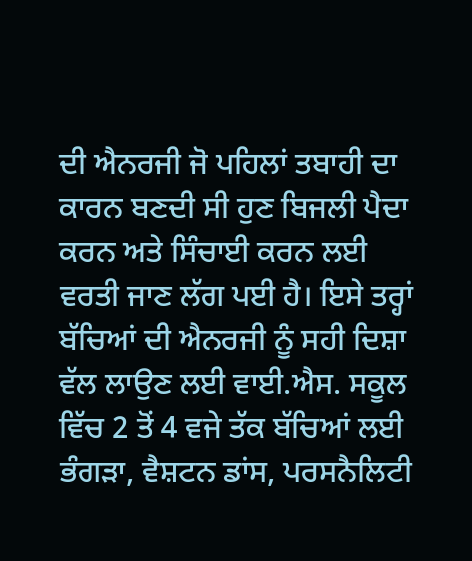ਦੀ ਐਨਰਜੀ ਜੋ ਪਹਿਲਾਂ ਤਬਾਹੀ ਦਾ ਕਾਰਨ ਬਣਦੀ ਸੀ ਹੁਣ ਬਿਜਲੀ ਪੈਦਾ ਕਰਨ ਅਤੇ ਸਿੰਚਾਈ ਕਰਨ ਲਈ ਵਰਤੀ ਜਾਣ ਲੱਗ ਪਈ ਹੈ। ਇਸੇ ਤਰ੍ਹਾਂ ਬੱਚਿਆਂ ਦੀ ਐਨਰਜੀ ਨੂੰ ਸਹੀ ਦਿਸ਼ਾ ਵੱਲ ਲਾਉਣ ਲਈ ਵਾਈ.ਐਸ. ਸਕੂਲ ਵਿੱਚ 2 ਤੋਂ 4 ਵਜੇ ਤੱਕ ਬੱਚਿਆਂ ਲਈ ਭੰਗੜਾ, ਵੈਸ਼ਟਨ ਡਾਂਸ, ਪਰਸਨੈਲਿਟੀ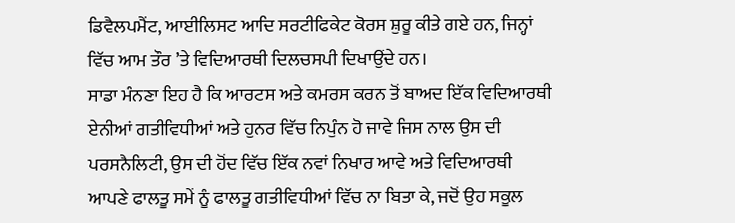ਡਿਵੈਲਪਮੈਂਟ, ਆਈਲਿਸਟ ਆਦਿ ਸਰਟੀਫਿਕੇਟ ਕੋਰਸ ਸ਼ੁਰੂ ਕੀਤੇ ਗਏ ਹਨ, ਜਿਨ੍ਹਾਂ ਵਿੱਚ ਆਮ ਤੌਰ ’ਤੇ ਵਿਦਿਆਰਥੀ ਦਿਲਚਸਪੀ ਦਿਖਾਉਂਦੇ ਹਨ।
ਸਾਡਾ ਮੰਨਣਾ ਇਹ ਹੈ ਕਿ ਆਰਟਸ ਅਤੇ ਕਮਰਸ ਕਰਨ ਤੋਂ ਬਾਅਦ ਇੱਕ ਵਿਦਿਆਰਥੀ ਏਨੀਆਂ ਗਤੀਵਿਧੀਆਂ ਅਤੇ ਹੁਨਰ ਵਿੱਚ ਨਿਪੁੰਨ ਹੋ ਜਾਵੇ ਜਿਸ ਨਾਲ ਉਸ ਦੀ ਪਰਸਨੈਲਿਟੀ, ਉਸ ਦੀ ਹੋਂਦ ਵਿੱਚ ਇੱਕ ਨਵਾਂ ਨਿਖਾਰ ਆਵੇ ਅਤੇ ਵਿਦਿਆਰਥੀ ਆਪਣੇ ਫਾਲਤੂ ਸਮੇਂ ਨੂੰ ਫਾਲਤੂ ਗਤੀਵਿਧੀਆਂ ਵਿੱਚ ਨਾ ਬਿਤਾ ਕੇ, ਜਦੋਂ ਉਹ ਸਕੂਲ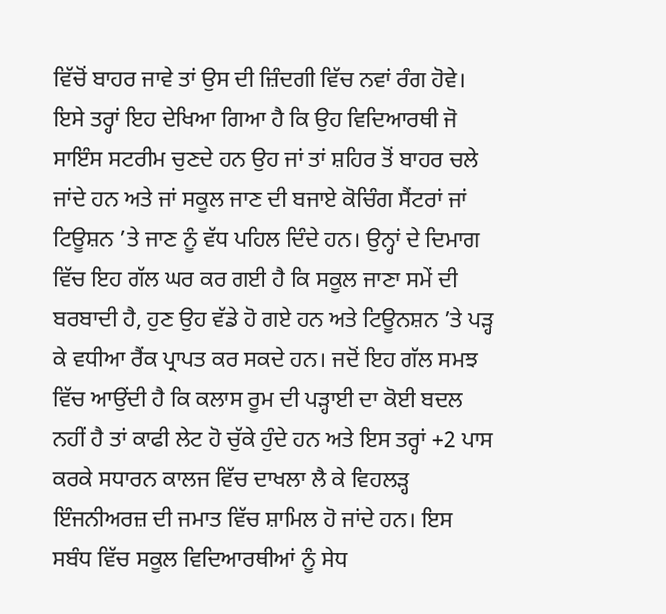ਵਿੱਚੋਂ ਬਾਹਰ ਜਾਵੇ ਤਾਂ ਉਸ ਦੀ ਜ਼ਿੰਦਗੀ ਵਿੱਚ ਨਵਾਂ ਰੰਗ ਹੋਵੇ।
ਇਸੇ ਤਰ੍ਹਾਂ ਇਹ ਦੇਖਿਆ ਗਿਆ ਹੈ ਕਿ ਉਹ ਵਿਦਿਆਰਥੀ ਜੋ ਸਾਇੰਸ ਸਟਰੀਮ ਚੁਣਦੇ ਹਨ ਉਹ ਜਾਂ ਤਾਂ ਸ਼ਹਿਰ ਤੋਂ ਬਾਹਰ ਚਲੇ ਜਾਂਦੇ ਹਨ ਅਤੇ ਜਾਂ ਸਕੂਲ ਜਾਣ ਦੀ ਬਜਾਏ ਕੋਚਿੰਗ ਸੈਂਟਰਾਂ ਜਾਂ ਟਿਊਸ਼ਨ ’ਤੇ ਜਾਣ ਨੂੰ ਵੱਧ ਪਹਿਲ ਦਿੰਦੇ ਹਨ। ਉਨ੍ਹਾਂ ਦੇ ਦਿਮਾਗ ਵਿੱਚ ਇਹ ਗੱਲ ਘਰ ਕਰ ਗਈ ਹੈ ਕਿ ਸਕੂਲ ਜਾਣਾ ਸਮੇਂ ਦੀ ਬਰਬਾਦੀ ਹੈ, ਹੁਣ ਉਹ ਵੱਡੇ ਹੋ ਗਏ ਹਨ ਅਤੇ ਟਿਊਨਸ਼ਨ ’ਤੇ ਪੜ੍ਹ ਕੇ ਵਧੀਆ ਰੈਂਕ ਪ੍ਰਾਪਤ ਕਰ ਸਕਦੇ ਹਨ। ਜਦੋਂ ਇਹ ਗੱਲ ਸਮਝ ਵਿੱਚ ਆਉਂਦੀ ਹੈ ਕਿ ਕਲਾਸ ਰੂਮ ਦੀ ਪੜ੍ਹਾਈ ਦਾ ਕੋਈ ਬਦਲ ਨਹੀਂ ਹੈ ਤਾਂ ਕਾਫੀ ਲੇਟ ਹੋ ਚੁੱਕੇ ਹੁੰਦੇ ਹਨ ਅਤੇ ਇਸ ਤਰ੍ਹਾਂ +2 ਪਾਸ ਕਰਕੇ ਸਧਾਰਨ ਕਾਲਜ ਵਿੱਚ ਦਾਖਲਾ ਲੈ ਕੇ ਵਿਹਲੜ੍ਹ ਇੰਜਨੀਅਰਜ਼ ਦੀ ਜਮਾਤ ਵਿੱਚ ਸ਼ਾਮਿਲ ਹੋ ਜਾਂਦੇ ਹਨ। ਇਸ ਸਬੰਧ ਵਿੱਚ ਸਕੂਲ ਵਿਦਿਆਰਥੀਆਂ ਨੂੰ ਸੇਧ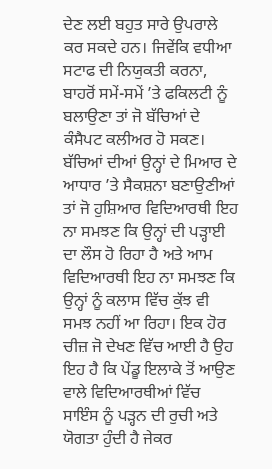ਦੇਣ ਲਈ ਬਹੁਤ ਸਾਰੇ ਉਪਰਾਲੇ ਕਰ ਸਕਦੇ ਹਨ। ਜਿਵੇਂਕਿ ਵਧੀਆ ਸਟਾਫ ਦੀ ਨਿਯੁਕਤੀ ਕਰਨਾ, ਬਾਹਰੋਂ ਸਮੇਂ-ਸਮੇਂ ’ਤੇ ਫਕਿਲਟੀ ਨੂੰ ਬਲਾਉਣਾ ਤਾਂ ਜੋ ਬੱਚਿਆਂ ਦੇ ਕੰਸੈਪਟ ਕਲੀਅਰ ਹੋ ਸਕਣ। ਬੱਚਿਆਂ ਦੀਆਂ ਉਨ੍ਹਾਂ ਦੇ ਮਿਆਰ ਦੇ ਆਧਾਰ ’ਤੇ ਸੈਕਸ਼ਨਾ ਬਣਾਉਣੀਆਂ ਤਾਂ ਜੋ ਹੁਸ਼ਿਆਰ ਵਿਦਿਆਰਥੀ ਇਹ ਨਾ ਸਮਝਣ ਕਿ ਉਨ੍ਹਾਂ ਦੀ ਪੜ੍ਹਾਈ ਦਾ ਲੌਸ ਹੋ ਰਿਹਾ ਹੈ ਅਤੇ ਆਮ ਵਿਦਿਆਰਥੀ ਇਹ ਨਾ ਸਮਝਣ ਕਿ ਉਨ੍ਹਾਂ ਨੂੰ ਕਲਾਸ ਵਿੱਚ ਕੁੱਝ ਵੀ ਸਮਝ ਨਹੀਂ ਆ ਰਿਹਾ। ਇਕ ਹੋਰ ਚੀਜ਼ ਜੋ ਦੇਖਣ ਵਿੱਚ ਆਈ ਹੈ ਉਹ ਇਹ ਹੈ ਕਿ ਪੇਂਡੂ ਇਲਾਕੇ ਤੋਂ ਆਉਣ ਵਾਲੇ ਵਿਦਿਆਰਥੀਆਂ ਵਿੱਚ ਸਾਇੰਸ ਨੂੰ ਪੜ੍ਹਨ ਦੀ ਰੁਚੀ ਅਤੇ ਯੋਗਤਾ ਹੁੰਦੀ ਹੈ ਜੇਕਰ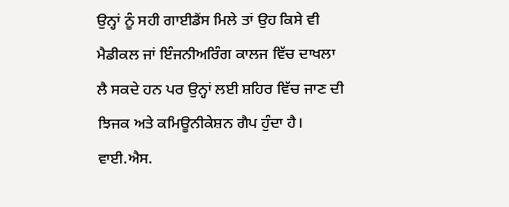ਉਨ੍ਹਾਂ ਨੂੰ ਸਹੀ ਗਾਈਡੈਂਸ ਮਿਲੇ ਤਾਂ ਉਹ ਕਿਸੇ ਵੀ ਮੈਡੀਕਲ ਜਾਂ ਇੰਜਨੀਅਰਿੰਗ ਕਾਲਜ ਵਿੱਚ ਦਾਖਲਾ ਲੈ ਸਕਦੇ ਹਨ ਪਰ ਉਨ੍ਹਾਂ ਲਈ ਸ਼ਹਿਰ ਵਿੱਚ ਜਾਣ ਦੀ ਝਿਜਕ ਅਤੇ ਕਮਿਊਨੀਕੇਸ਼ਨ ਗੈਪ ਹੁੰਦਾ ਹੈ। ਵਾਈ.ਐਸ.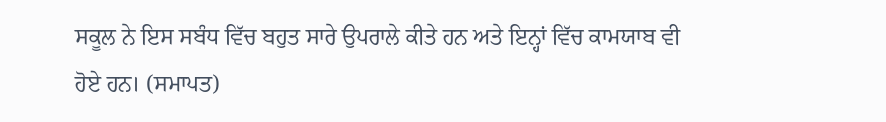ਸਕੂਲ ਨੇ ਇਸ ਸਬੰਧ ਵਿੱਚ ਬਹੁਤ ਸਾਰੇ ਉਪਰਾਲੇ ਕੀਤੇ ਹਨ ਅਤੇ ਇਨ੍ਹਾਂ ਵਿੱਚ ਕਾਮਯਾਬ ਵੀ ਹੋਏ ਹਨ। (ਸਮਾਪਤ)